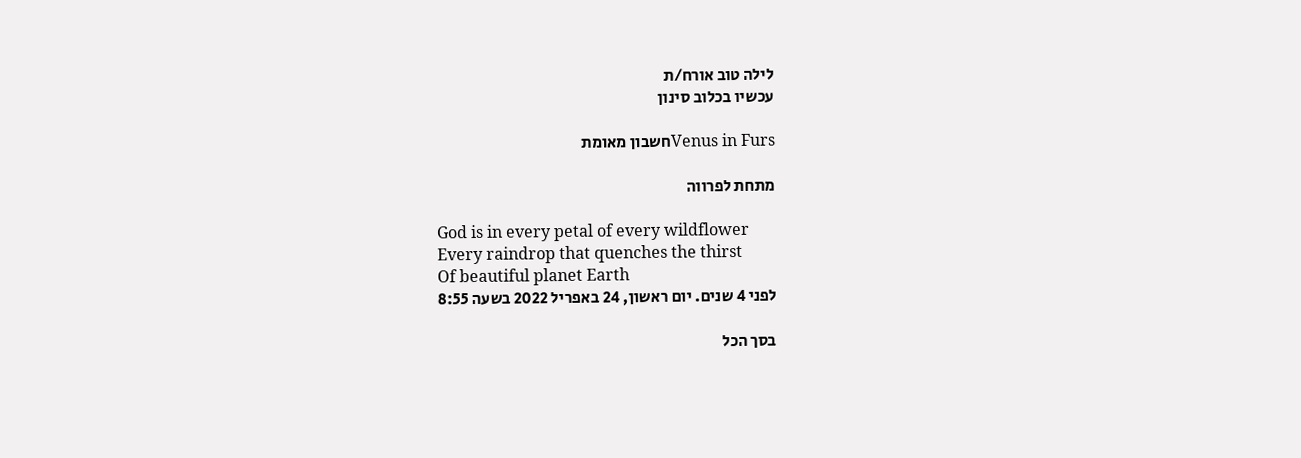לילה טוב אורח/ת
עכשיו בכלוב סינון

Venus in Fursחשבון מאומת

מתחת לפרווה

God is in every petal of every wildflower
Every raindrop that quenches the thirst
Of beautiful planet Earth
לפני 4 שנים. יום ראשון, 24 באפריל 2022 בשעה 8:55

בסך הכל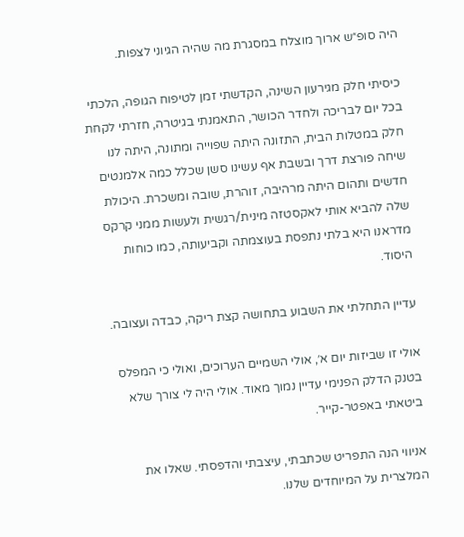היה סופ״ש ארוך מוצלח במסגרת מה שהיה הגיוני לצפות.

כיסיתי חלק מגירעון השינה, הקדשתי זמן לטיפוח הגופה, הלכתי בכל יום לבריכה ולחדר הכושר, התאמנתי בגיטרה, חזרתי לקחת חלק במטלות הבית, התזונה היתה שפוייה ומתונה, היתה לנו שיחה פורצת דרך ובשבת אף עשינו סשן שכלל כמה אלמנטים חדשים ותהום היתה מרהיבה, זוהרת, שובה ומשכרת. היכולת שלה להביא אותי לאקסטזה מינית/רגשית ולעשות ממני קרקס מדראנו היא בלתי נתפסת בעוצמתה וקביעותה, כמו כוחות היסוד.

עדיין התחלתי את השבוע בתחושה קצת ריקה, כבדה ועצובה.

אולי זו שביזות יום א׳, אולי השמיים הערוכים, ואולי כי המפלס בטנק הדלק הפנימי עדיין נמוך מאוד. אולי היה לי צורך שלא ביטאתי באפטר-קייר.

אניווי הנה התפריט שכתבתי, עיצבתי והדפסתי. שאלו את המלצרית על המיוחדים שלנו.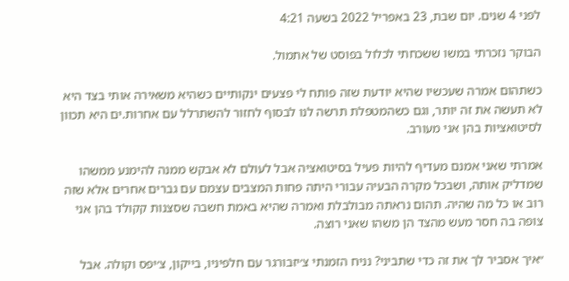לפני 4 שנים. יום שבת, 23 באפריל 2022 בשעה 4:21

הבוקר נזכרתי במשו ששכחתי לכלול בפוסט של אתמול.

כשתהום אמרה שעכשיו שהיא יודעת שזה פותח לי פצעים ינקותיים כשהיא משאירה אותי בצד היא לא תעשה את זה יותר, וגם כשהמטפלת תרשה לנו לבסוף לחזור להשתרלל עם אחרות.ים היא תכוון לסיטואציות בהן אני מעורב.

אמרתי שאני אמנם מעדיף להיות פעיל בסיטואציה אבל לעולם לא אבקש ממנה להימנע ממשהו שמדליק אותה, ושבכל מקרה הבעיה עבורי היתה פחות המצבים עצמם עם גברים אחרים אלא שזה רוב או כל מה שהיה. תהום נראתה מבולבלת ואמרה שהיא באמת חשבה שסצנות קקולד בהן אני צופה בה חסר מעש מהצד הן משהו שאני רוצה.

״איך אסביר לך את זה כדי שתביני? נניח הזמנתי צ׳יזבורגר עם חלפיניו, בייקון, צ׳יפס וקולה. אבל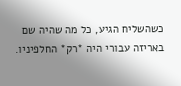כשהשליח הגיע, כל מה שהיה שם באריזה עבורי היה *רק* החלפיניו.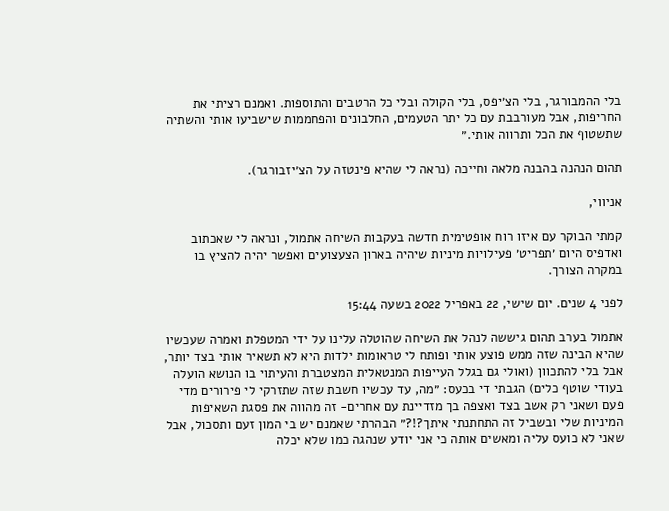בלי ההמבורגר, בלי הצ׳יפס, בלי הקולה ובלי כל הרטבים והתוספות. ואמנם רציתי את החריפות, אבל מעורבבת עם כל יתר הטעמים, החלבונים והפחממות שישביעו אותי והשתיה שתשטוף את הכל ותרווה אותי.״

תהום הנהנה בהבנה מלאה וחייכה (נראה לי שהיא פינטזה על הצ׳יזבורגר).

אניווי,

קמתי הבוקר עם איזו רוח אופטימית חדשה בעקבות השיחה אתמול, ונראה לי שאכתוב ואדפיס היום ׳תפריט׳ פעילויות מיניות שיהיה בארון הצעצועים ואפשר יהיה להציץ בו במקרה הצורך.

לפני 4 שנים. יום שישי, 22 באפריל 2022 בשעה 15:44

אתמול בערב תהום גיששה לנהל את השיחה שהוטלה עלינו על ידי המטפלת ואמרה שעכשיו שהיא הבינה שזה ממש פוצע אותי ופותח לי טראומות ילדות היא לא תשאיר אותי בצד יותר, אבל בלי להתכוון (ואולי גם בגלל העייפות המנטאלית המצטברת והעיתוי בו הנושא הועלה בעודי שוטף כלים) הגבתי די בכעס: ״מה, עד עכשיו חשבת שזה שתזרקי לי פירורים מדי פעם ושאני רק אשב בצד ואצפה בך מזדיינת עם אחרים- זה מהווה את פסגת השאיפות המיניות שלי ובשביל זה התחתנתי איתך?!?״ הבהרתי שאמנם יש בי המון זעם ותסכול, אבל שאני לא כועס עליה ומאשים אותה כי אני יודע שנהגה כמו שלא יכלה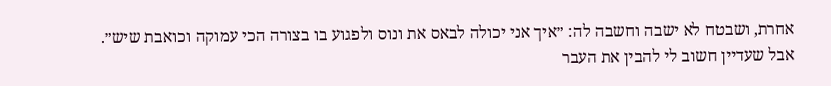אחרת, ושבטח לא ישבה וחשבה לה: ״איך אני יכולה לבאס את ונוס ולפגוע בו בצורה הכי עמוקה וכואבת שיש״. אבל שעדיין חשוב לי להבין את העבר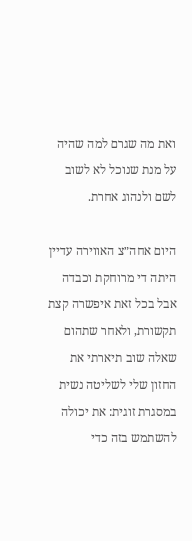ואת מה שגרם למה שהיה על מנת שנוכל לא לשוב לשם ולנהוג אחרת.

היום אחה״צ האווירה עדיין היתה די מרוחקת וכבדה אבל בכל זאת איפשרה קצת תקשורת, ולאחר שתהום שאלה שוב תיארתי את החזון שלי לשליטה נשית במסגרת זוגית: את יכולה להשתמש בזה כדי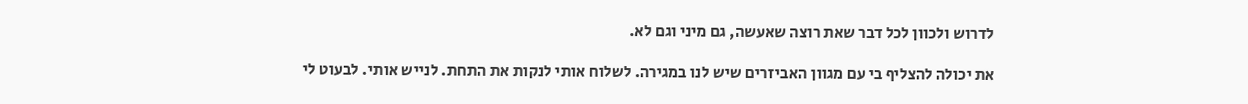לדרוש ולכוון לכל דבר שאת רוצה שאעשה, גם מיני וגם לא.

את יכולה להצליף בי עם מגוון האביזרים שיש לנו במגירה. לשלוח אותי לנקות את התחת. לנייש אותי. לבעוט לי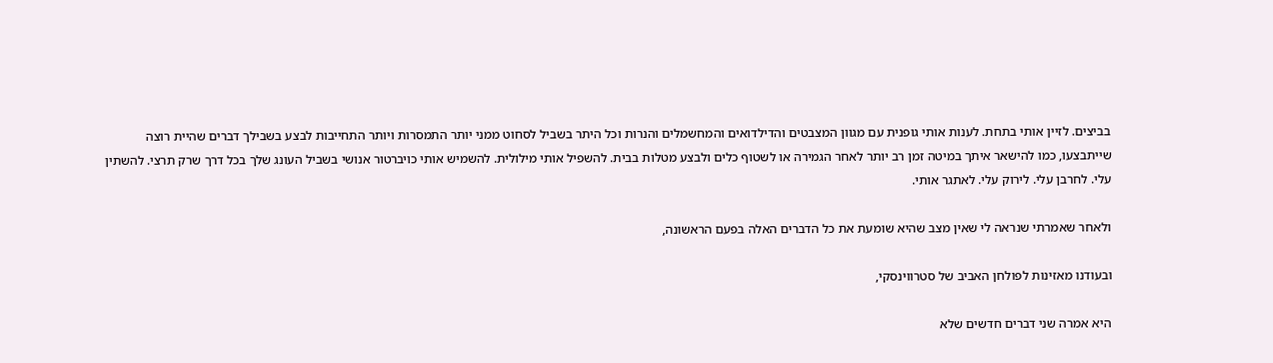בביצים. לזיין אותי בתחת. לענות אותי גופנית עם מגוון המצבטים והדילדואים והמחשמלים והנרות וכל היתר בשביל לסחוט ממני יותר התמסרות ויותר התחייבות לבצע בשבילך דברים שהיית רוצה שייתבצעו, כמו להישאר איתך במיטה זמן רב יותר לאחר הגמירה או לשטוף כלים ולבצע מטלות בבית. להשפיל אותי מילולית. להשמיש אותי כויברטור אנושי בשביל העונג שלך בכל דרך שרק תרצי. להשתין עלי. לחרבן עלי. לירוק עלי. לאתגר אותי.

ולאחר שאמרתי שנראה לי שאין מצב שהיא שומעת את כל הדברים האלה בפעם הראשונה,

ובעודנו מאזינות לפולחן האביב של סטרווינסקי,

היא אמרה שני דברים חדשים שלא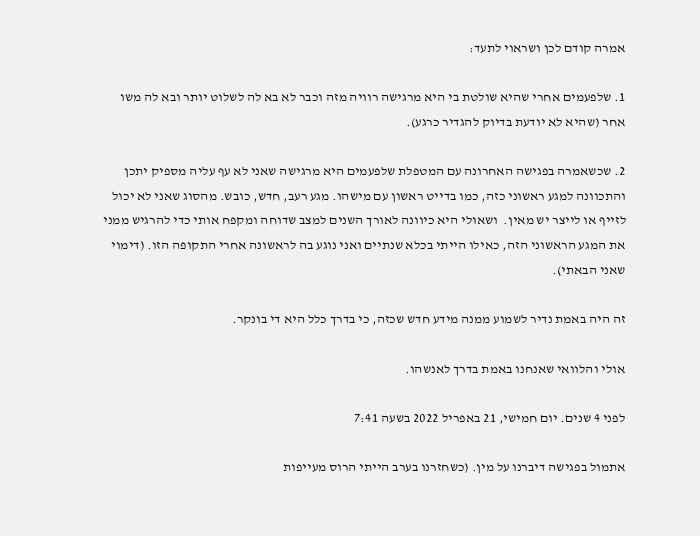אמרה קודם לכן ושראוי לתעד:

1. שלפעמים אחרי שהיא שולטת בי היא מרגישה רוויה מזה וכבר לא בא לה לשלוט יותר ובא לה משו אחר (שהיא לא יודעת בדיוק להגדיר כרגע).

2. שכשאמרה בפגישה האחרונה עם המטפלת שלפעמים היא מרגישה שאני לא עף עליה מספיק יתכן והתכוונה למגע ראשוני כזה, כמו בדייט ראשון עם מישהו. מגע רעב, חדש, כובש. מהסוג שאני לא יכול לזייף או לייצר יש מאין.  ושאולי היא כיוונה לאורך השנים למצב שדוחה ומקפח אותי כדי להרגיש ממני את המגע הראשוני הזה, כאילו הייתי בכלא שנתיים ואני נוגע בה לראשונה אחרי התקופה הזו. (דימוי שאני הבאתי).

זה היה באמת נדיר לשמוע ממנה מידע חדש שכזה, כי בדרך כלל היא די בונקר.

אולי והלוואי שאנחנו באמת בדרך לאנשהו.

לפני 4 שנים. יום חמישי, 21 באפריל 2022 בשעה 7:41

אתמול בפגישה דיברנו על מין. (כשחזרנו בערב הייתי הרוס מעייפות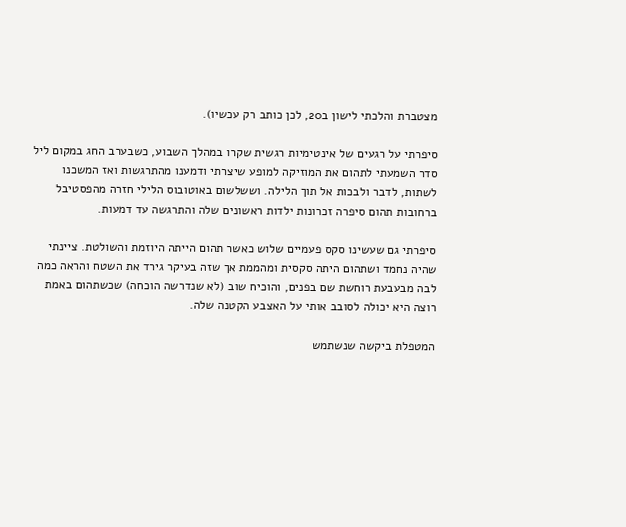מצטברת והלכתי לישון ב20, לכן כותב רק עכשיו).

סיפרתי על רגעים של אינטימיות רגשית שקרו במהלך השבוע, כשבערב החג במקום ליל סדר השמעתי לתהום את המוזיקה למופע שיצרתי ודמענו מהתרגשות ואז המשכנו לשתות, לדבר ולבכות אל תוך הלילה. וששלשום באוטובוס הלילי חזרה מהפסטיבל ברחובות תהום סיפרה זכרונות ילדות ראשונים שלה והתרגשה עד דמעות.

סיפרתי גם שעשינו סקס פעמיים שלוש כאשר תהום הייתה היוזמת והשולטת. ציינתי שהיה נחמד ושתהום היתה סקסית ומהממת אך שזה בעיקר גירד את השטח והראה כמה לבה מבעבעת רוחשת שם בפנים, והוכיח שוב (לא שנדרשה הוכחה) שכשתהום באמת רוצה היא יכולה לסובב אותי על האצבע הקטנה שלה.

המטפלת ביקשה שנשתמש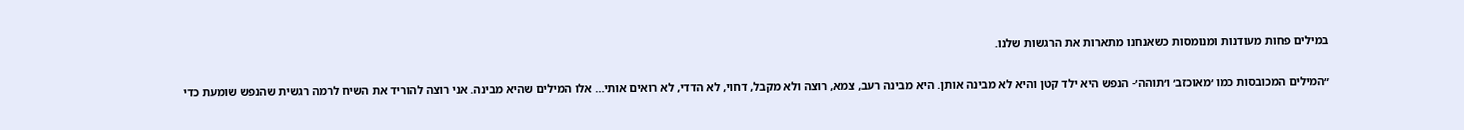במילים פחות מעודנות ומנומסות כשאנחנו מתארות את הרגשות שלנו.

״המילים המכובסות כמו ׳מאוכזב׳ ו׳תוהה׳- הנפש היא ילד קטן והיא לא מבינה אותן. היא מבינה רעב, צמא, רוצה ולא מקבל, דחוי, לא הדדי, לא רואים אותי… אלו המילים שהיא מבינה. אני רוצה להוריד את השיח לרמה רגשית שהנפש שומעת כדי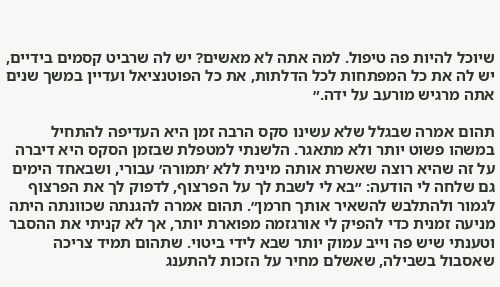שיוכל להיות פה טיפול. למה אתה לא מאשים? יש לה שרביט קסמים בידיים, יש לה את כל המפתחות לכל הדלתות, את כל הפוטנציאל ועדיין במשך שנים אתה מרגיש מורעב על ידה.״

תהום אמרה שבגלל שלא עשינו סקס הרבה זמן היא העדיפה להתחיל במשהו פשוט יותר ולא מתאגר. הלשנתי למטפלת שבזמן הסקס היא דיברה על זה שהיא רוצה שאשרת אותה מינית ללא ׳תמורה׳ עבורי, ושבאחד הימים גם שלחה לי הודעה: ״בא לי לשבת לך על הפרצוף, לדפוק לך את הפרצוף לגמור ולהתלבש להשאיר אותך חרמן״. תהום אמרה להגנתה שכוונתה היתה מניעה זמנית כדי להפיק לי אורגזמה מפוארת יותר, אך לא קניתי את ההסבר וטענתי שיש פה וייב עמוק יותר שבא לידי ביטוי. שתהום תמיד צריכה שאסבול בשבילה, שאשלם מחיר על הזכות להתענג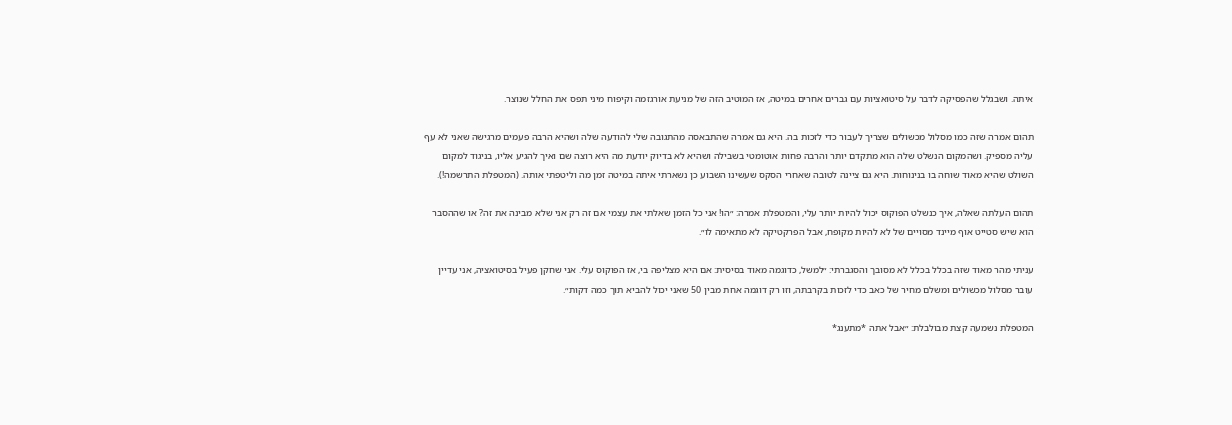איתה. ושבגלל שהפסיקה לדבר על סיטואציות עם גברים אחרים במיטה, אז המוטיב הזה של מניעת אורגזמה וקיפוח מיני תפס את החלל שנוצר.

תהום אמרה שזה כמו מסלול מכשולים שצריך לעבור כדי לזכות בה. היא גם אמרה שהתבאסה מהתגובה שלי להודעה שלה ושהיא הרבה פעמים מרגישה שאני לא עף עליה מספיק. ושהמקום הנשלט שלה הוא מתקדם יותר והרבה פחות אוטומטי בשבילה ושהיא לא בדיוק יודעת מה היא רוצה שם ואיך להגיע אליו, בניגוד למקום השולט שהיא מאוד שוחה בו בנינוחות. היא גם ציינה לטובה שאחרי הסקס שעשינו השבוע כן נשארתי איתה במיטה זמן מה וליטפתי אותה. (המטפלת התרשמה!).

תהום העלתה שאלה, איך כנשלט הפוקוס יכול להיות יותר עלי, והמטפלת אמרה: ״הו! אני כל הזמן שאלתי את עצמי אם זה רק אני שלא מבינה את זה? או שההסבר הוא שיש סטייט אוף מיינד מסויים של לא להיות מקופח, אבל הפרקטיקה לא מתאימה לו״.

עניתי מהר מאוד שזה בכלל בכלל לא מסובך והסגברתי: ״למשל, כדוגמה מאוד בסיסית: אם היא מצליפה בי, אז הפוקוס עלי. אני שחקן פעיל בסיטואציה, אני עדיין עובר מסלול מכשולים ומשלם מחיר של כאב כדי לזכות בקרבתה, וזו רק דוגמה אחת מבין 50 שאני יכול להביא תוך כמה דקות״.

המטפלת נשמעה קצת מבולבלת: ״אבל אתה *מתענג*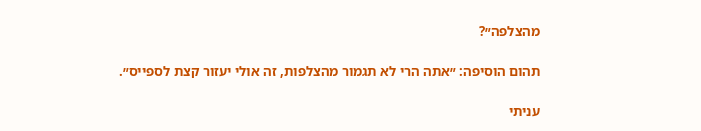מהצלפה״?

תהום הוסיפה: ״אתה הרי לא תגמור מהצלפות, זה אולי יעזור קצת לספייס״.

עניתי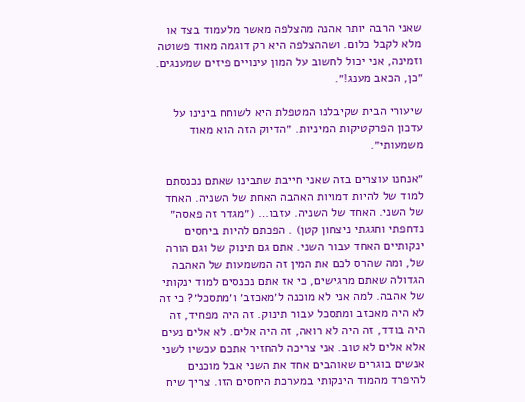שאני הרבה יותר אהנה מהצלפה מאשר מלעמוד בצד או מלא לקבל כלום. ושההצלפה היא רק דוגמה מאוד פשוטה וזמינה, אני יכול לחשוב על המון עינויים פיזים שמענגים. ״כן, הכאב מענג!״.

שיעורי הבית שקיבלנו המטפלת היא לשוחח בינינו על עדכון הפרקטיקות המיניות. ״הדיוק הזה הוא מאוד משמעותי״.

״אנחנו עוצרים בזה שאני חייבת שתבינו שאתם נכנסתם למוד של להיות דמויות האהבה האחת של השניה. האחד של השני. האחד של השניה. עזבו… (״מגדר זה פאסה״ נדחפתי וחגגתי ניצחון קטן) . הפכתם להיות ביחסים ינקותיים האחד עבור השני. אתם גם תינוק של וגם הורה של, ומה שהרס לכם את המין זה המשמעות של האהבה הגדולה שאתם מרגישים, כי אז אתם נכנסים למוד ינקותי של אהבה. למה אני לא מוכנה ל׳מאכזב׳ ו׳מתסכל׳? כי זה לא היה מאכזב ומתסכל עבור תינוק. זה היה מפחיד, זה היה בודד, זה היה לא רואה, זה היה אלים. לא אלים נעים אלא אלים לא טוב. אני צריכה להחזיר אתכם עכשיו לשני אנשים בוגרים שאוהבים אחד את השני אבל מוכנים להיפרד מהמוד הינקותי במערכת היחסים הזו. צריך שיח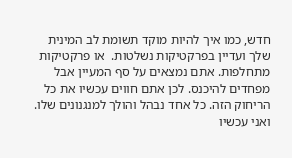חדש, כמו איך להיות מוקד תשומת לב המינית שלך ועדיין בפרקטיקות נשלטות.  או פרקטיקות מתחלפות. אתם נמצאים על סף המעיין אבל מפחדים להיכנס. לכן אתם חווים עכשיו את כל הריחוק הזה. כל אחד נבהל והולך למנגנונים שלו. ואני עכשיו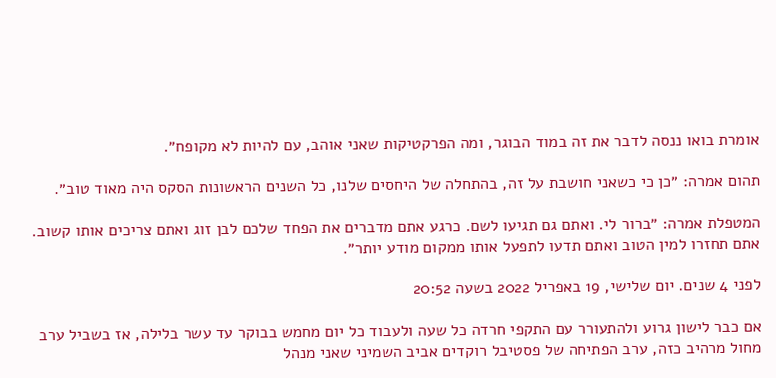אומרת בואו ננסה לדבר את זה במוד הבוגר, ומה הפרקטיקות שאני אוהב, עם להיות לא מקופח״.

תהום אמרה: ״כן כי כשאני חושבת על זה, בהתחלה של היחסים שלנו, כל השנים הראשונות הסקס היה מאוד טוב״.

המטפלת אמרה: ״ברור לי. ואתם גם תגיעו לשם. כרגע אתם מדברים את הפחד שלכם לבן זוג ואתם צריכים אותו קשוב. אתם תחזרו למין הטוב ואתם תדעו לתפעל אותו ממקום מודע יותר״.

לפני 4 שנים. יום שלישי, 19 באפריל 2022 בשעה 20:52

אם כבר לישון גרוע ולהתעורר עם התקפי חרדה כל שעה ולעבוד כל יום מחמש בבוקר עד עשר בלילה, אז בשביל ערב מחול מרהיב כזה, ערב הפתיחה של פסטיבל רוקדים אביב השמיני שאני מנהל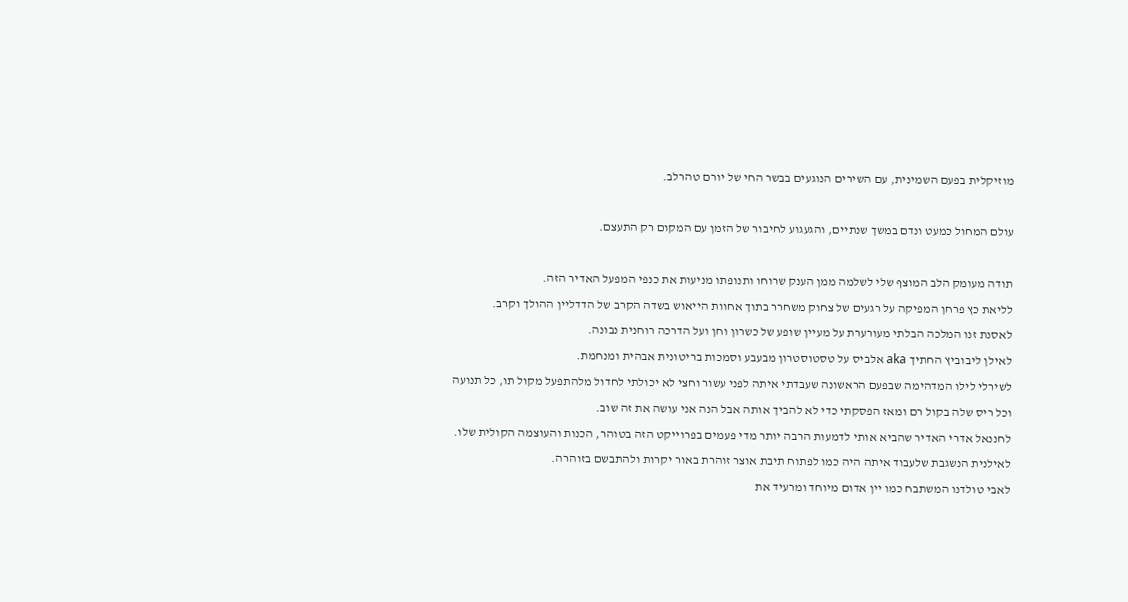מוזיקלית בפעם השמינית, עם השירים הנוגעים בבשר החי של יורם טהרלב.

עולם המחול כמעט ונדם במשך שנתיים, והגעגוע לחיבור של הזמן עם המקום רק התעצם.

תודה מעומק הלב המוצף שלי לשלמה ממן הענק שרוחו ותנופתו מניעות את כנפי המפעל האדיר הזה.
לליאת כץ פרחן המפיקה על רגעים של צחוק משחרר בתוך אחוות הייאוש בשדה הקרב של הדדליין ההולך וקרב.
לאסנת זנו המלכה הבלתי מעורערת על מעיין שופע של כשרון וחן ועל הדרכה רוחנית נבונה.
לאילן ליבוביץ החתיך aka אלביס על טסטוסטרון מבעבע וסמכות בריטונית אבהית ומנחמת.
לשירלי לילו המדהימה שבפעם הראשונה שעבדתי איתה לפני עשור וחצי לא יכולתי לחדול מלהתפעל מקול תו, כל תנועה וכל ריס שלה בקול רם ומאז הפסקתי כדי לא להביך אותה אבל הנה אני עושה את זה שוב.
לחננאל אדרי האדיר שהביא אותי לדמעות הרבה יותר מדי פעמים בפרוייקט הזה בטוהר, הכנות והעוצמה הקולית שלו.
לאילנית הנשגבת שלעבוד איתה היה כמו לפתוח תיבת אוצר זוהרת באור יקרות ולהתבשם בזוהרה.
לאבי טולדנו המשתבח כמו יין אדום מיוחד ומרעיד את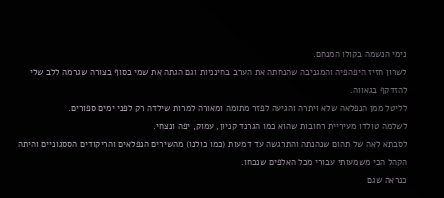נימי הנשמה בקולו המנחם.
לשרון חזיז היפהפיה והמגניבה שהנחתה את הערב בחינניות וגם הגתה את שמי בסוף בצורה שגרמה ללב שלי להזדקף בגאווה.
לליטל ממן הנפלאה שלא ויתרה והגיעה לפזר מתומה ומאורה למרות שילדה רק לפני ימים ספורים.
לשלמה טולדו מעיריית רחובות שהוא כמו הגרנד קניון, עמוק, יפה ונצחי.
לסבתא לאה של תהום שנהנתה והתרגשה עד דמעות (כמו כולנו) מהשירים הנפלאים והריקודים הססגוניים והיתה הקהל הכי משמעותי עבורי מכל האלפים שנכחו.
כנראה שגם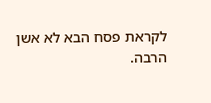לקראת פסח הבא לא אשן הרבה.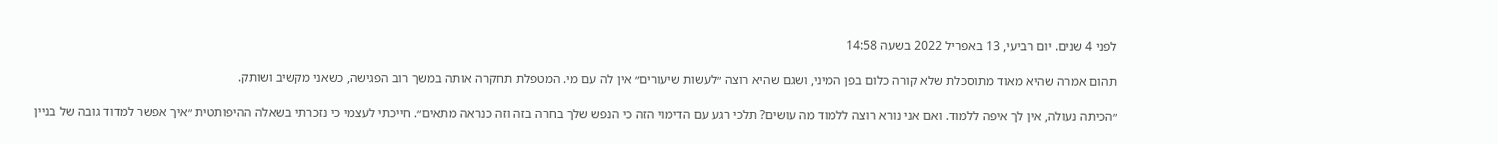לפני 4 שנים. יום רביעי, 13 באפריל 2022 בשעה 14:58

תהום אמרה שהיא מאוד מתוסכלת שלא קורה כלום בפן המיני, ושגם שהיא רוצה ״לעשות שיעורים״ אין לה עם מי. המטפלת תחקרה אותה במשך רוב הפגישה, כשאני מקשיב ושותק.

״הכיתה נעולה, אין לך איפה ללמוד. ואם אני נורא רוצה ללמוד מה עושים? תלכי רגע עם הדימוי הזה כי הנפש שלך בחרה בזה וזה כנראה מתאים״. חייכתי לעצמי כי נזכרתי בשאלה ההיפותטית ״איך אפשר למדוד גובה של בניין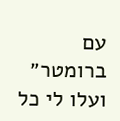עם ברומטר״ ועלו לי כל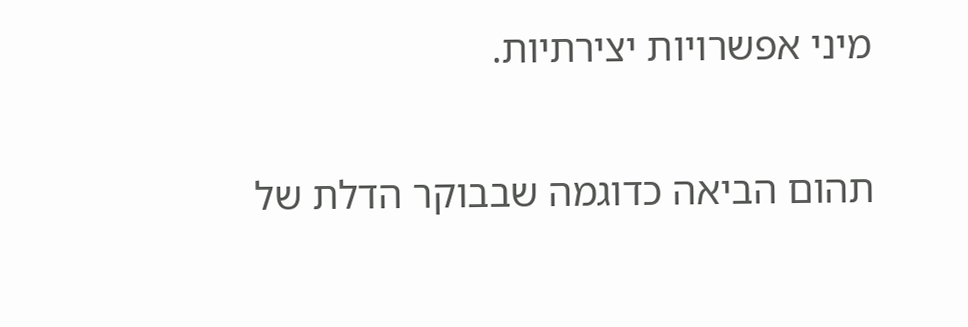מיני אפשרויות יצירתיות.

תהום הביאה כדוגמה שבבוקר הדלת של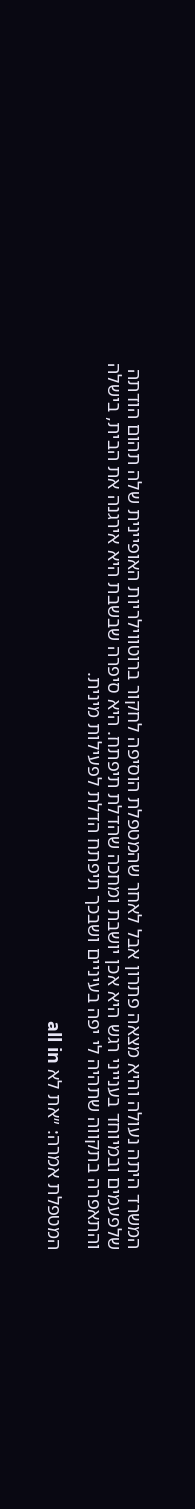המשרד היתה נעולה והיא מצאה פתרון אבל לאחר שהמטפלת הוסיפה לחקור ברוטווילריות האופיינית שלה תהום הודתה שלפעמים ובמיוחד בענייני רגש היא אכן יושבת ומחכה שהדלת תיפתח. היא סיפרה שבשבת היא אירגנה את הבית, בישלה והתאפרה בתקווה שתהיה לי יפה בעיניים ושבכך תיפתח הדלת לפעילות מינית.

המטפלת אמרה: ״את לא all in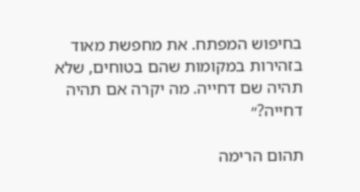בחיפוש המפתח. את מחפשת מאוד בזהירות במקומות שהם בטוחים, שלא תהיה שם דחייה. מה יקרה אם תהיה דחייה?״

תהום הרימה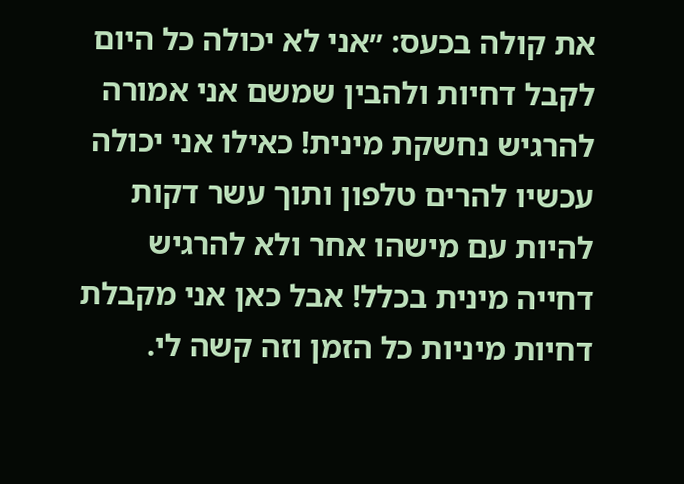את קולה בכעס: ״אני לא יכולה כל היום לקבל דחיות ולהבין שמשם אני אמורה להרגיש נחשקת מינית! כאילו אני יכולה עכשיו להרים טלפון ותוך עשר דקות להיות עם מישהו אחר ולא להרגיש דחייה מינית בכלל! אבל כאן אני מקבלת דחיות מיניות כל הזמן וזה קשה לי.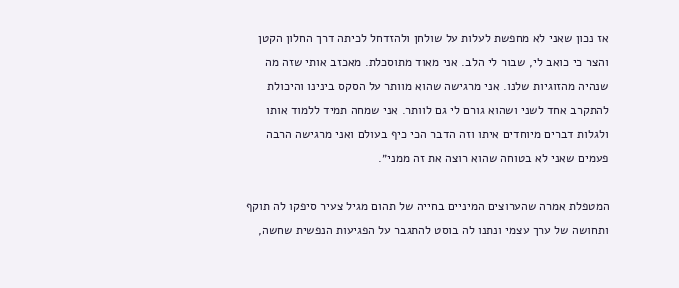אז נכון שאני לא מחפשת לעלות על שולחן ולהזדחל לכיתה דרך החלון הקטן והצר כי כואב לי, שבור לי הלב. אני מאוד מתוסכלת. מאכזב אותי שזה מה שנהיה מהזוגיות שלנו. אני מרגישה שהוא מוותר על הסקס בינינו והיכולת להתקרב אחד לשני ושהוא גורם לי גם לוותר. אני שמחה תמיד ללמוד אותו ולגלות דברים מיוחדים איתו וזה הדבר הכי כיף בעולם ואני מרגישה הרבה פעמים שאני לא בטוחה שהוא רוצה את זה ממני״.

המטפלת אמרה שהערוצים המיניים בחייה של תהום מגיל צעיר סיפקו לה תוקף ותחושה של ערך עצמי ונתנו לה בוסט להתגבר על הפגיעות הנפשית שחשה,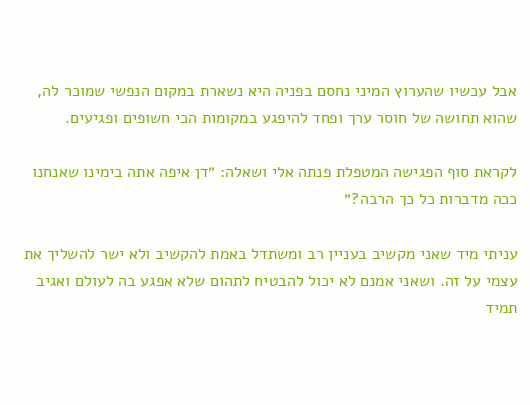אבל עכשיו שהערוץ המיני נחסם בפניה היא נשארת במקום הנפשי שמוכר לה, שהוא תחושה של חוסר ערך ופחד להיפגע במקומות הכי חשופים ופגיעים.

לקראת סוף הפגישה המטפלת פנתה אלי ושאלה: ״דן איפה אתה בימינו שאנחנו ככה מדברות כל כך הרבה?״

עניתי מיד שאני מקשיב בעניין רב ומשתדל באמת להקשיב ולא ישר להשליך את עצמי על זה. ושאני אמנם לא יכול להבטיח לתהום שלא אפגע בה לעולם ואגיב תמיד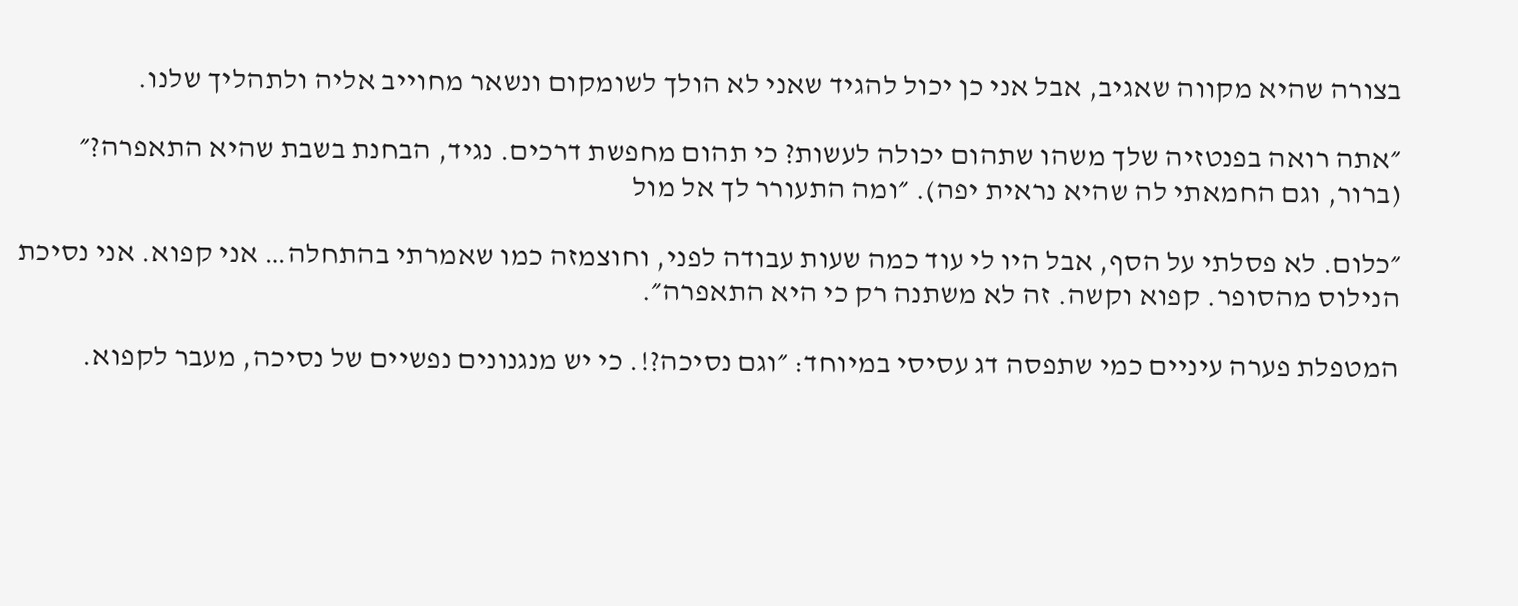בצורה שהיא מקווה שאגיב, אבל אני כן יכול להגיד שאני לא הולך לשומקום ונשאר מחוייב אליה ולתהליך שלנו.

״אתה רואה בפנטזיה שלך משהו שתהום יכולה לעשות? כי תהום מחפשת דרכים. נגיד, הבחנת בשבת שהיא התאפרה?״ (ברור, וגם החמאתי לה שהיא נראית יפה). ״ומה התעורר לך אל מול

״כלום. לא פסלתי על הסף, אבל היו לי עוד כמה שעות עבודה לפני, וחוצמזה כמו שאמרתי בהתחלה… אני קפוא. אני נסיכת הנילוס מהסופר. קפוא וקשה. זה לא משתנה רק כי היא התאפרה״.

המטפלת פערה עיניים כמי שתפסה דג עסיסי במיוחד: ״וגם נסיכה?!. כי יש מנגנונים נפשיים של נסיכה, מעבר לקפוא.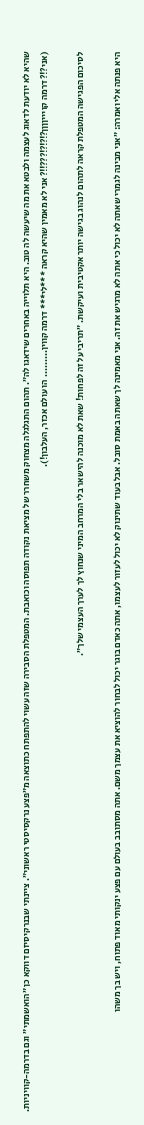שהיא לא יודעת לדאוג לעצמה ולבטא את מה שיעשה לה טוב. היא תלוייה באחרים שידאגו לה״. תהום התגלגלה מצחוק משחרר של מציאת נקודה תפוסה וכואבת. המטפלת הסבירה שזה עשוי להתפתח כתוצאה מ״פצע נרקסיסטי ראשוני״. ציינתי שבנרקיסיזם דווקא כן ״הואשמתי״ וגם בדרמה-קוויניות. (אני?!? דרמה קויייןןןן?!?!?!???!!? אני לא מאמין שהיא קראה ***לי*** דרמה קווין......... הו עולם אכזר, העלבון!).

לסיכום הפגישה המטפלת קראה לתהום לנהוג בגישה יותר אקטיבית ועיקשת. ״תריבי על זה לפחות! שאת לא מוכנה להישאר בלי המרחב המיני שנחוץ לך לערך העצמי שלך״.

היא פנתה אלי ואמרה: ״אני מבינה לגמרי שאתה לא יכול כי אתה לא מרגיש את זה. אני מאמינה לך שאתה באמת סובל. אבל בעוד שתינוק לא יכול לעזור לעצמו, אתה כאדם בוגר יכול לבחור להוציא את עצמך משם. אתה מסתובב בעולם עם פצע ינקותי מאוד פתוח, ויש בך משהו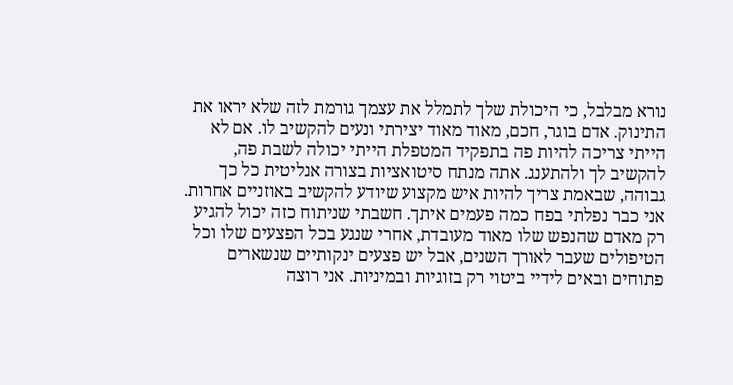נורא מבלבל, כי היכולת שלך לתמלל את עצמך גורמת לזה שלא יראו את התינוק. אדם בוגר, חכם, מאוד מאוד יצירתי ונעים להקשיב לו. אם לא הייתי צריכה להיות פה בתפקיד המטפלת הייתי יכולה לשבת פה, להקשיב לך ולהתענג. אתה מנתח סיטואציות בצורה אנליטית כל כך גבוהה, שבאמת צריך להיות איש מקצוע שיודע להקשיב באוזניים אחרות. אני כבר נפלתי בפח כמה פעמים איתך. חשבתי שניתוח כזה יכול להגיע רק מאדם שהנפש שלו מאוד מעובדת, אחרי שנגע בכל הפצעים שלו וכל הטיפולים שעבר לאורך השנים, אבל יש פצעים ינקותיים שנשארים פתוחים ובאים לידיי ביטוי רק בזוגיות ובמיניות. אני רוצה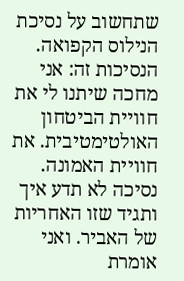שתחשוב על נסיכת הנילוס הקפואה. הנסיכות זה: אני מחכה שיתנו לי את חוויית הביטחון האולטימטיבית. את חוויית האמונה. נסיכה לא תדע איך ותגיד שזו האחריות של האביר. ואני אומרת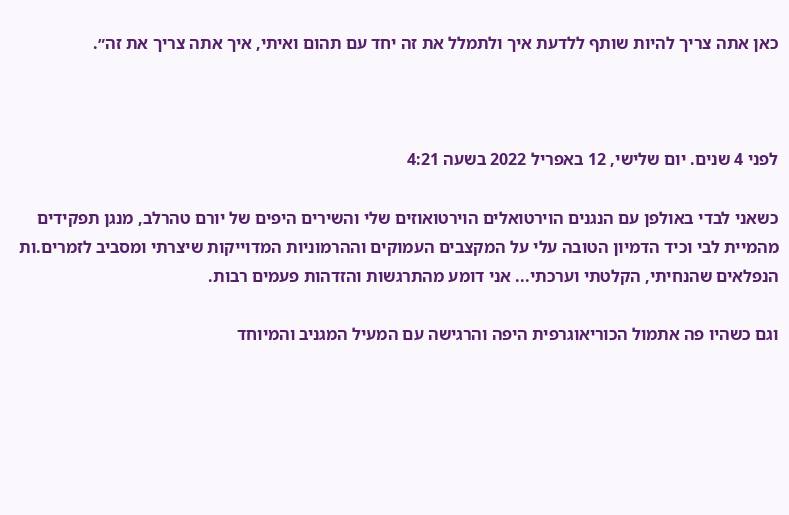כאן אתה צריך להיות שותף ללדעת איך ולתמלל את זה יחד עם תהום ואיתי, איך אתה צריך את זה״.



לפני 4 שנים. יום שלישי, 12 באפריל 2022 בשעה 4:21

כשאני לבדי באולפן עם הנגנים הוירטואלים הוירטואוזים שלי והשירים היפים של יורם טהרלב, מנגן תפקידים מהמיית לבי וכיד הדמיון הטובה עלי על המקצבים העמוקים וההרמוניות המדוייקות שיצרתי ומסביב לזמרים.ות הנפלאים שהנחיתי, הקלטתי וערכתי... אני דומע מהתרגשות והזדהות פעמים רבות.

וגם כשהיו פה אתמול הכוריאוגרפית היפה והרגישה עם המעיל המגניב והמיוחד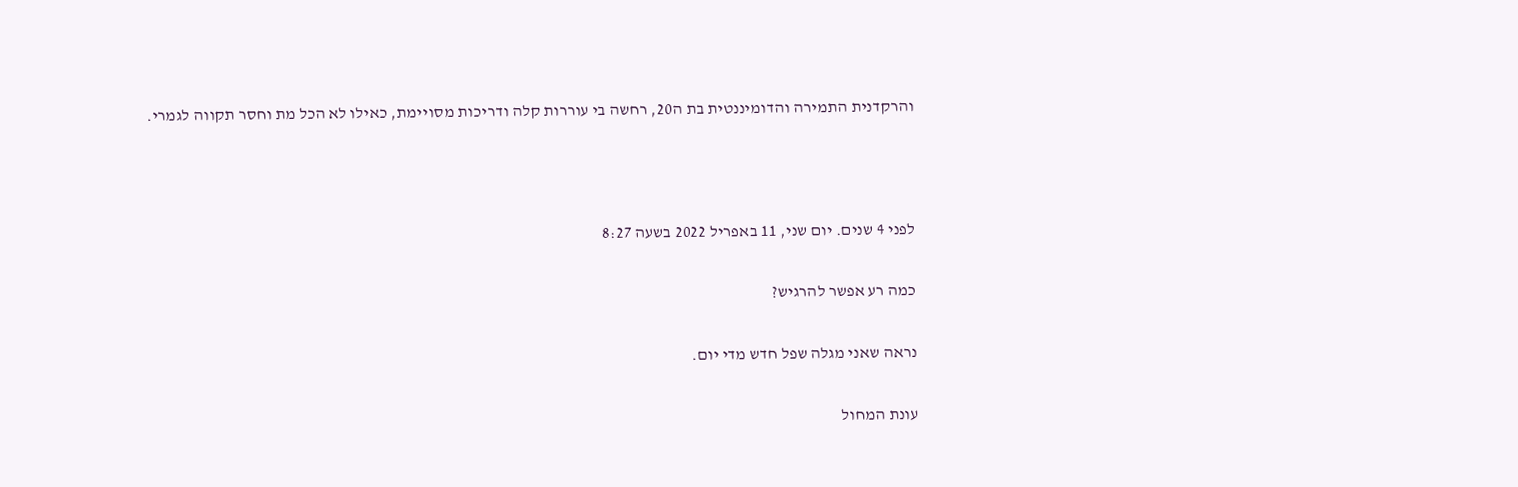והרקדנית התמירה והדומיננטית בת ה20, רחשה בי עוררות קלה ודריכות מסויימת, כאילו לא הכל מת וחסר תקווה לגמרי.



לפני 4 שנים. יום שני, 11 באפריל 2022 בשעה 8:27

כמה רע אפשר להרגיש?

נראה שאני מגלה שפל חדש מדי יום.

עונת המחול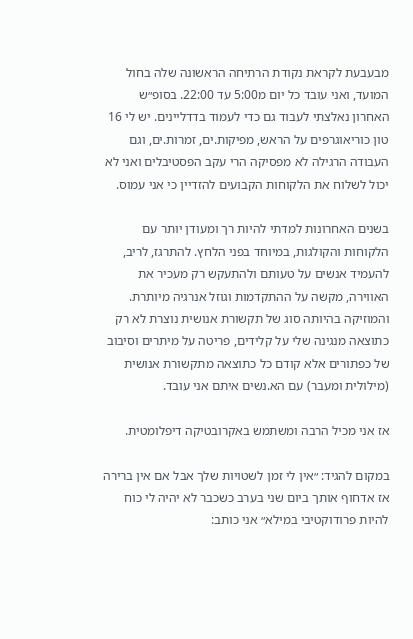מבעבעת לקראת נקודת הרתיחה הראשונה שלה בחול המועד, ואני עובד כל יום מ5:00 עד 22:00. בסופ״ש האחרון נאלצתי לעבוד גם כדי לעמוד בדדליינים. יש לי 16 טון כוריאוגרפים על הראש, מפיקות.ים, זמרות.ים, וגם העבודה הרגילה לא מפסיקה הרי עקב הפסטיבלים ואני לא יכול לשלוח את הלקוחות הקבועים להזדיין כי אני עמוס.

בשנים האחרונות למדתי להיות רך ומעודן יותר עם הלקוחות והקולגות, במיוחד בפני הלחץ. להתרגז, לריב, להעמיד אנשים על טעותם ולהתעקש רק מעכיר את האווירה, מקשה על ההתקדמות וגוזל אנרגיה מיותרת. והמוזיקה בהיותה סוג של תקשורת אנושית נוצרת לא רק כתוצאה מנגינה שלי על קלידים, פריטה על מיתרים וסיבוב של כפתורים אלא קודם כל כתוצאה מתקשורת אנושית (מילולית ומעבר) עם הא.נשים איתם אני עובד.

אז אני מכיל הרבה ומשתמש באקרובטיקה דיפלומטית.

במקום להגיד: ״אין לי זמן לשטויות שלך אבל אם אין ברירה אז אדחוף אותך ביום שני בערב כשכבר לא יהיה לי כוח להיות פרודוקטיבי במילא״ אני כותב: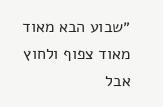״שבוע הבא מאוד מאוד צפוף ולחוץ אבל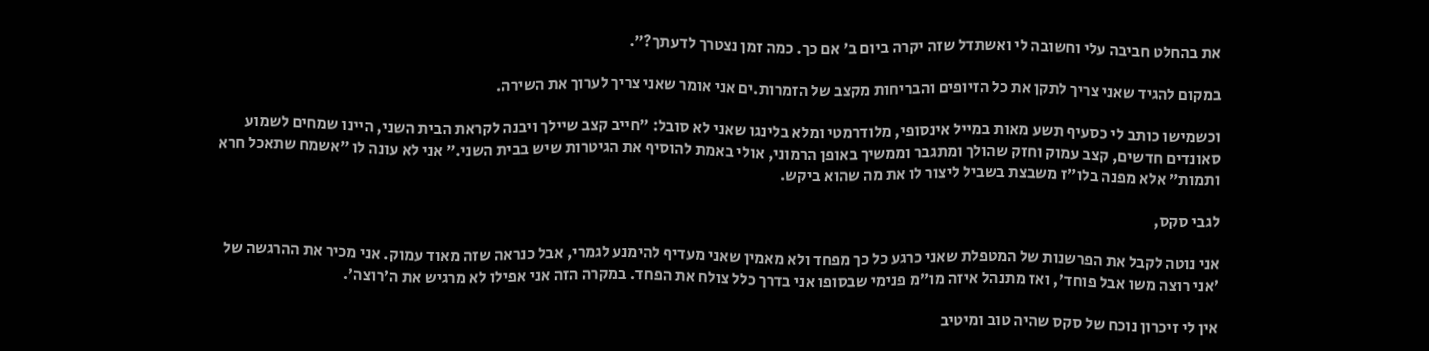את בהחלט חביבה עלי וחשובה לי ואשתדל שזה יקרה ביום ב׳ אם כך. כמה זמן נצטרך לדעתך?״.

במקום להגיד שאני צריך לתקן את כל הזיופים והבריחות מקצב של הזמרות.ים אני אומר שאני צריך לערוך את השירה.

וכשמישו כותב לי כסעיף תשע מאות במייל אינסופי, מלודרמטי ומלא בלינגו שאני לא סובל: ״חייב קצב שיילך ויבנה לקראת הבית השני, היינו שמחים לשמוע סאונדים חדשים, קצב עמוק וחזק שהולך ומתגבר וממשיך באופן הרמוני, אולי באמת להוסיף את הגיטרות שיש בבית השני.״ אני לא עונה לו ״אשמח שתאכל חרא ותמות״ אלא מפנה בלו״ז משבצת בשביל ליצור לו את מה שהוא ביקש.

לגבי סקס,

אני נוטה לקבל את הפרשנות של המטפלת שאני כרגע כל כך מפחד ולא מאמין שאני מעדיף להימנע לגמרי, אבל כנראה שזה מאוד עמוק. אני מכיר את ההרגשה של ׳אני רוצה משו אבל פוחד׳, ואז מתנהל איזה מו״מ פנימי שבסופו אני בדרך כלל צולח את הפחד. במקרה הזה אני אפילו לא מרגיש את ה׳רוצה׳.

אין לי זיכרון נוכח של סקס שהיה טוב ומיטיב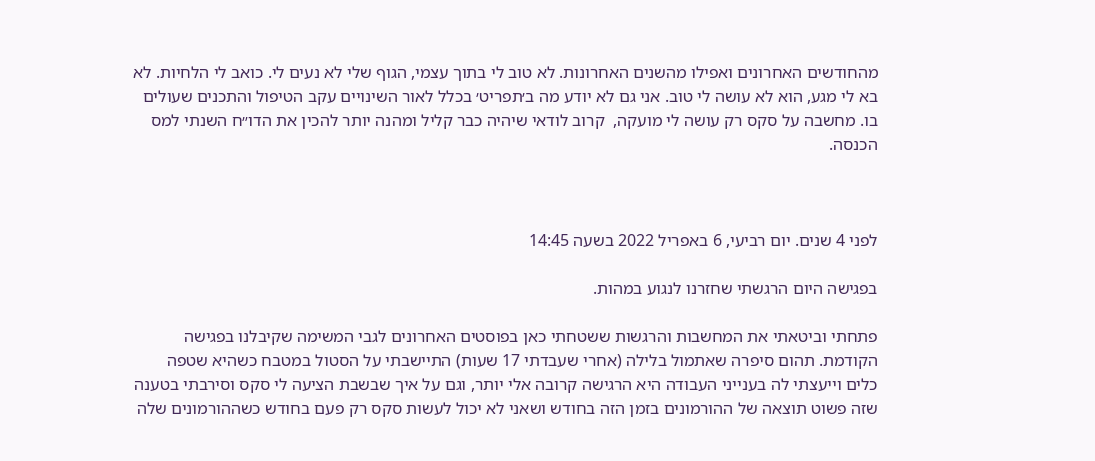מהחודשים האחרונים ואפילו מהשנים האחרונות. לא טוב לי בתוך עצמי, הגוף שלי לא נעים לי. כואב לי הלחיות. לא בא לי מגע, הוא לא עושה לי טוב. אני גם לא יודע מה ב׳תפריט׳ בכלל לאור השינויים עקב הטיפול והתכנים שעולים בו. מחשבה על סקס רק עושה לי מועקה,  קרוב לודאי שיהיה כבר קליל ומהנה יותר להכין את הדו״ח השנתי למס הכנסה.



לפני 4 שנים. יום רביעי, 6 באפריל 2022 בשעה 14:45

בפגישה היום הרגשתי שחזרנו לנגוע במהות.

פתחתי וביטאתי את המחשבות והרגשות ששטחתי כאן בפוסטים האחרונים לגבי המשימה שקיבלנו בפגישה הקודמת. תהום סיפרה שאתמול בלילה (אחרי שעבדתי 17 שעות) התיישבתי על הסטול במטבח כשהיא שטפה כלים וייעצתי לה בענייני העבודה היא הרגישה קרובה אלי יותר, וגם על איך שבשבת הציעה לי סקס וסירבתי בטענה שזה פשוט תוצאה של ההורמונים בזמן הזה בחודש ושאני לא יכול לעשות סקס רק פעם בחודש כשההורמונים שלה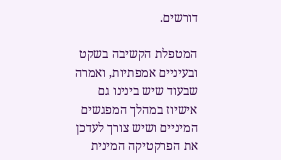דורשים.

המטפלת הקשיבה בשקט ובעיניים אמפתיות, ואמרה שבעוד שיש בינינו גם אישיוז במהלך המפגשים המיניים ושיש צורך לעדכן את הפרקטיקה המינית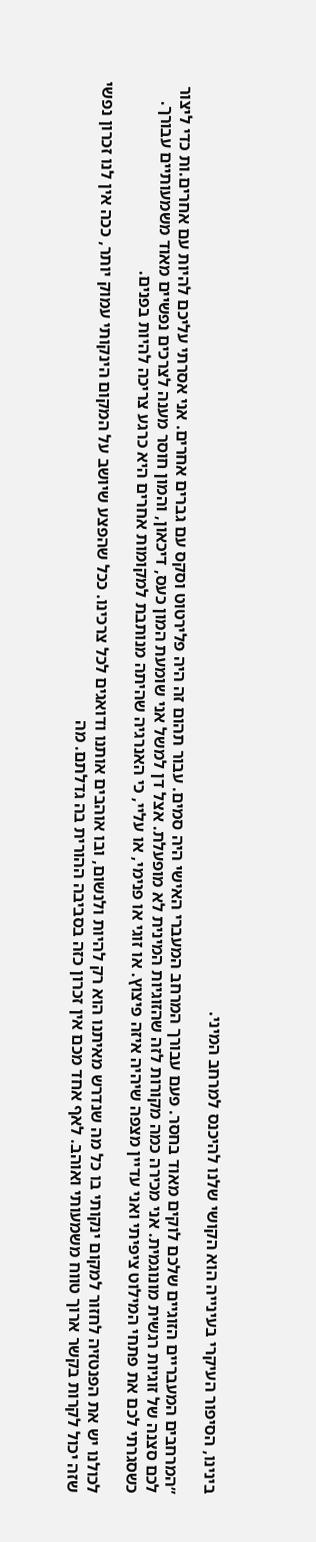בינינו, הסיפור העיקרי בעינייה הוא הקושי שלנו להיכנס למרחב המיני.

״המרחבים המעבריים הזוגיים שלכם לוקים מאוד בחסר. פעם עבורך המרחב המעברי האישי היה סמים. עבור תהום זה היה פלירטוט וסקס עם גברים אחרים. אני אסרתי עליכם להיות עם אחרים.ות כדי ליצור לכם סצנה של זוגיות רגשית מונוגמית. אני מכירה כמה מקורות לזה שהזוגיות המינית לא מופעלת. אצל דן למשל אני שומעת המון כעס, דיכאון, והמון חוסר מענה לצרכים נפשיים מאוד משמעותיים עבורך. כשסגרתי לכם את פתחי המילוט ציפיתי ואני עדיין מצפה שיהיה איזה פיצוץ. או זוגי או פנימי, או עליי, כי האנרגיה שהיתה מנותבת למקומות אחרים היא כרגע צריכה להיות בפנים.

לכולנו יש את הפנטזיה לחזור למקום ינקותי בו כל מה שנדרש מאיתנו הוא רק להיות ולנשום, ובו אוהבים אותנו ודואגים לכל צרכינו. ככל שהפצע שיושב על המקום הינקותי עמוק יותר, ככה אין לנו זכרון נפשי שזה יכול לקרות בקשר ארוך טווח משמעותי ואוהב. לאף אחד מכם אין זכרון כזה בסביבה ההורית בה גדלתם. מה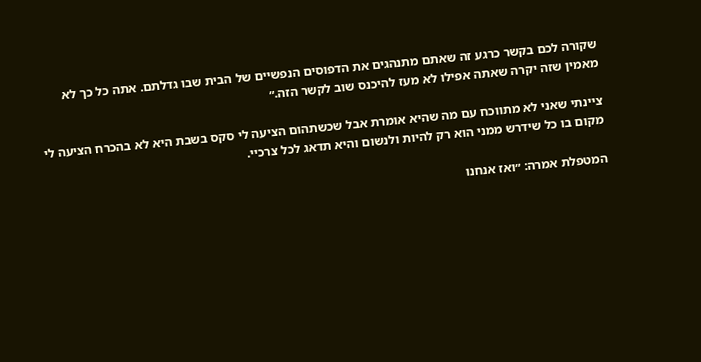שקורה לכם בקשר כרגע זה שאתם מתנהגים את הדפוסים הנפשיים של הבית שבו גדלתם. אתה כל כך לא מאמין שזה יקרה שאתה אפילו לא מעז להיכנס שוב לקשר הזה.״

ציינתי שאני לא מתווכח עם מה שהיא אומרת אבל שכשתהום הציעה לי סקס בשבת היא לא בהכרח הציעה לי מקום בו כל שידרש ממני הוא רק להיות ולנשום והיא תדאג לכל צרכיי.

המטפלת אמרה: ״ואז אנחנו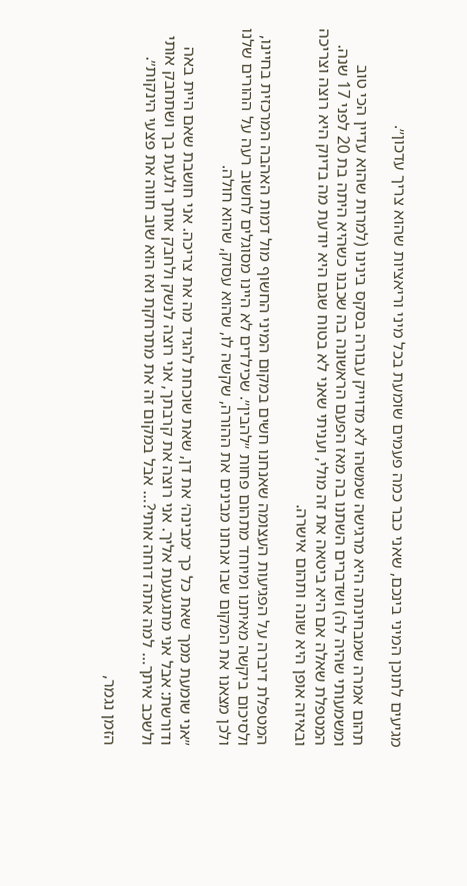מגיעים לתוכן המיני בינכם, שאני כבר כמה פעמים שומעת בכל מיני וריאציות שהוא צריך עדכון״.

תהום אמרה שמבחינתה היא מרגישה שמשהו לא מדוייק עבורה בסקס בינינו (למרות שהוא עדיין הכי טוב ומשמעותי שהיה לה) ושדברים השתנו בה מאז הפעם הראשונה בה שכבנו כשהיא היתה בת 20 לפני 17 שנה. המטפלת שאלה אם היא ביטאה את זה מולי, ועניתי שאני לא בטוח שגם היא יודעת מה בדיוק היא רוצה וצריכה ובאיזה אופן היא שונה ותהום אישרה.

המטפלת דיברה על הפגיעות העצומה שאנחנו חשים במקום המיני החשוף מול דמות האהבה המרכזית בחיינו, ולסיכום ביקשה מאיתנו ומיוחד מתהום פחות ״להבין״. שכילדים לא היינו מסוגלים לחשוב רעה על ההורים שלנו ולכן מצאנו את המקום שבו אנחנו מבינים את ההורה, שקשה לו, שהוא עסוק, שהוא חולה.

״אני שומעת ממך שאת כל כך ׳מבינה׳ את דן, שאת שוכחת להגיד מה את צריכה. אני חושבת שאם היית באה ודורשת: אבל אני מתגעגעת אליך. אני רוצה את קרבתך, אני רוצה לנשק ולחבק אותך ולגעת בך ושתחבק אותי ולשכב איתך… למה אתה דוחה אותי?… אבל במקום זה את מתרחקת ואז הוא שוב חווה את פצעי הינקות״.

הזמן נגמר,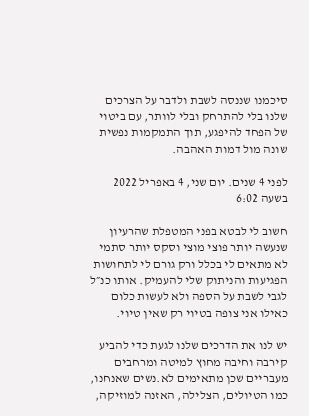סיכמנו שננסה לשבת ולדבר על הצרכים שלנו בלי להתרחק ובלי לוותר, עם ביטוי של הפחד להיפגע, תוך התמקמות נפשית שונה מול דמות האהבה.

לפני 4 שנים. יום שני, 4 באפריל 2022 בשעה 6:02

חשוב לי לבטא בפני המטפלת שהרעיון שנעשה יותר פוצי מוצי וסקס יותר סתמי לא מתאים לי בכלל ורק גורם לי לתחושות הפגיעות והניתוק שלי להעמיק. אותו כנ״ל לגבי לשבת על הספה ולא לעשות כלום כאילו אני צופה בטיוי רק שאין טיוי.

יש לנו את הדרכים שלנו לגעת כדי להביע קירבה וחיבה מחוץ למיטה ומרחבים מעבריים שכן מתאימים לא.נשים שאנחנו, כמו הטיולים, הצלילה, האזנה למוזיקה,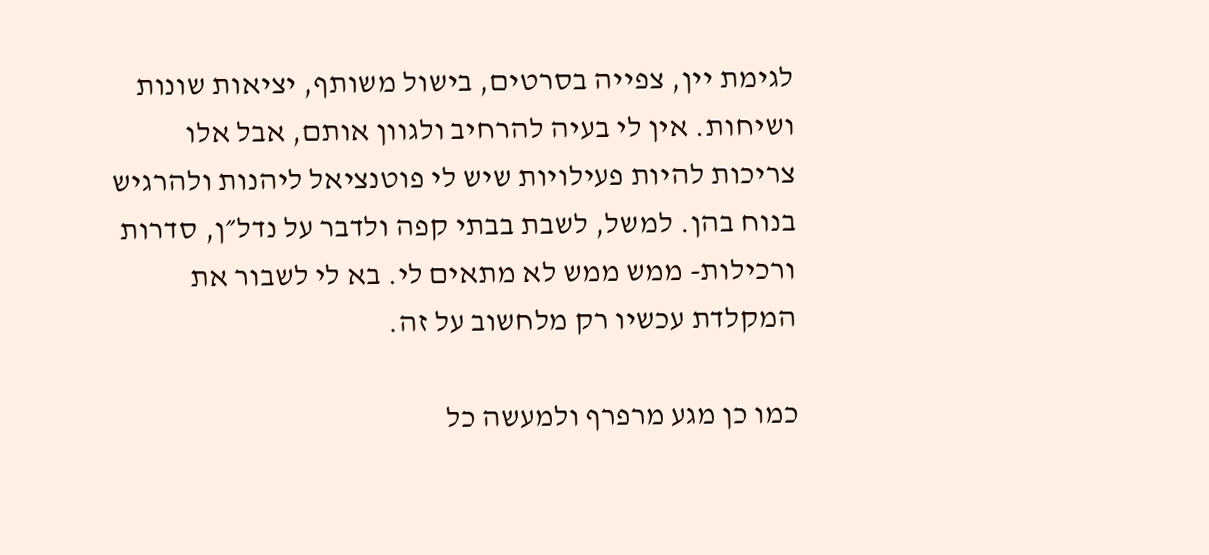לגימת יין, צפייה בסרטים, בישול משותף, יציאות שונות ושיחות. אין לי בעיה להרחיב ולגוון אותם, אבל אלו צריכות להיות פעילויות שיש לי פוטנציאל ליהנות ולהרגיש בנוח בהן. למשל, לשבת בבתי קפה ולדבר על נדל״ן, סדרות ורכילות- ממש ממש לא מתאים לי. בא לי לשבור את המקלדת עכשיו רק מלחשוב על זה.

כמו כן מגע מרפרף ולמעשה כל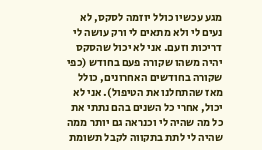מגע עכשיו כולל יוזמה לסקס, לא נעים לי ולא מתאים לי ורק עושה לי דריכות וזעם. אני לא יכול שהסקס יהיה משהו שקורה פעם בחודש (כפי שקורה בחודשים האחרונים, כולל מאז שהתחלנו את הטיפול). אני לא יכול, אחרי כל השנים בהם נתתי את כל מה שהיה לי וכנראה גם יותר ממה שהיה לי לתת בתקווה לקבל תשומת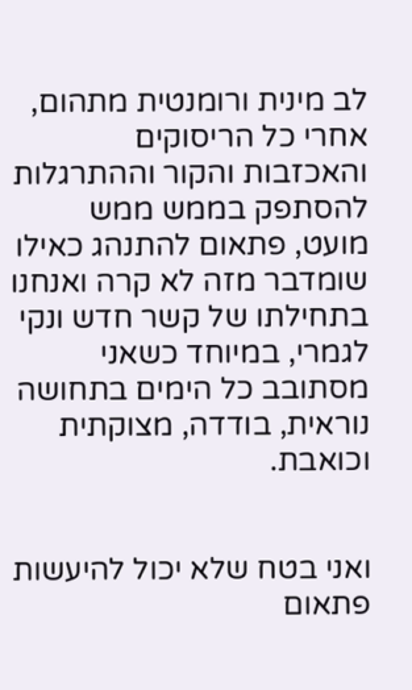לב מינית ורומנטית מתהום, אחרי כל הריסוקים והאכזבות והקור וההתרגלות להסתפק בממש ממש מועט, פתאום להתנהג כאילו שומדבר מזה לא קרה ואנחנו בתחילתו של קשר חדש ונקי לגמרי, במיוחד כשאני מסתובב כל הימים בתחושה נוראית, בודדה, מצוקתית וכואבת.


ואני בטח שלא יכול להיעשות פתאום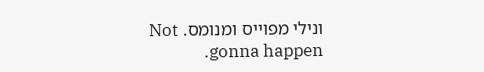ונילי מפוייס ומנומס. Not gonna happen.